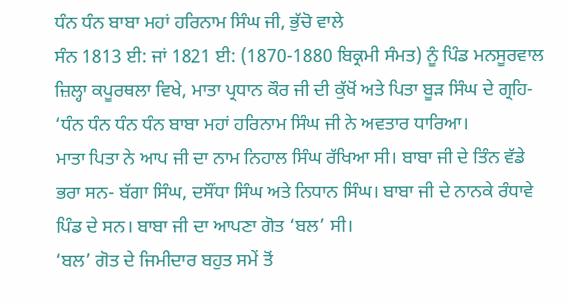ਧੰਨ ਧੰਨ ਬਾਬਾ ਮਹਾਂ ਹਰਿਨਾਮ ਸਿੰਘ ਜੀ, ਭੁੱਚੋ ਵਾਲੇ
ਸੰਨ 1813 ਈ: ਜਾਂ 1821 ਈ: (1870-1880 ਬਿਕ੍ਰਮੀ ਸੰਮਤ) ਨੂੰ ਪਿੰਡ ਮਨਸੂਰਵਾਲ ਜ਼ਿਲ੍ਹਾ ਕਪੂਰਥਲਾ ਵਿਖੇ, ਮਾਤਾ ਪ੍ਰਧਾਨ ਕੌਰ ਜੀ ਦੀ ਕੁੱਖੋਂ ਅਤੇ ਪਿਤਾ ਬੂੜ ਸਿੰਘ ਦੇ ਗ੍ਰਹਿ-
‘ਧੰਨ ਧੰਨ ਧੰਨ ਧੰਨ ਬਾਬਾ ਮਹਾਂ ਹਰਿਨਾਮ ਸਿੰਘ ਜੀ ਨੇ ਅਵਤਾਰ ਧਾਰਿਆ।
ਮਾਤਾ ਪਿਤਾ ਨੇ ਆਪ ਜੀ ਦਾ ਨਾਮ ਨਿਹਾਲ ਸਿੰਘ ਰੱਖਿਆ ਸੀ। ਬਾਬਾ ਜੀ ਦੇ ਤਿੰਨ ਵੱਡੇ ਭਰਾ ਸਨ- ਬੱਗਾ ਸਿੰਘ, ਦਸੌਂਧਾ ਸਿੰਘ ਅਤੇ ਨਿਧਾਨ ਸਿੰਘ। ਬਾਬਾ ਜੀ ਦੇ ਨਾਨਕੇ ਰੰਧਾਵੇ ਪਿੰਡ ਦੇ ਸਨ। ਬਾਬਾ ਜੀ ਦਾ ਆਪਣਾ ਗੋਤ ‘ਬਲ’ ਸੀ।
‘ਬਲ’ ਗੋਤ ਦੇ ਜਿਮੀਦਾਰ ਬਹੁਤ ਸਮੇਂ ਤੋਂ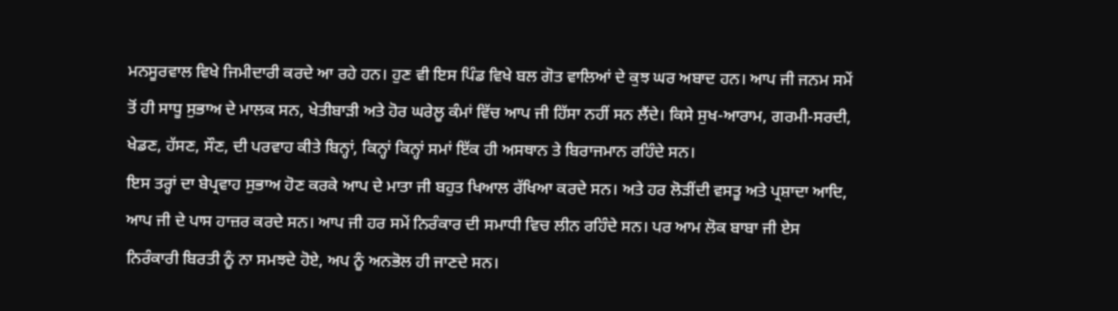ਮਨਸੂਰਵਾਲ ਵਿਖੇ ਜਿਮੀਦਾਰੀ ਕਰਦੇ ਆ ਰਹੇ ਹਨ। ਹੁਣ ਵੀ ਇਸ ਪਿੰਡ ਵਿਖੇ ਬਲ ਗੋਤ ਵਾਲਿਆਂ ਦੇ ਕੁਝ ਘਰ ਅਬਾਦ ਹਨ। ਆਪ ਜੀ ਜਨਮ ਸਮੇਂ ਤੋਂ ਹੀ ਸਾਧੂ ਸੁਭਾਅ ਦੇ ਮਾਲਕ ਸਨ, ਖੇਤੀਬਾੜੀ ਅਤੇ ਹੋਰ ਘਰੇਲੂ ਕੰਮਾਂ ਵਿੱਚ ਆਪ ਜੀ ਹਿੱਸਾ ਨਹੀਂ ਸਨ ਲੈਂਦੇ। ਕਿਸੇ ਸੁਖ-ਆਰਾਮ, ਗਰਮੀ-ਸਰਦੀ, ਖੇਡਣ, ਹੱਸਣ, ਸੌਣ, ਦੀ ਪਰਵਾਹ ਕੀਤੇ ਬਿਨ੍ਹਾਂ, ਕਿਨ੍ਹਾਂ ਕਿਨ੍ਹਾਂ ਸਮਾਂ ਇੱਕ ਹੀ ਅਸਥਾਨ ਤੇ ਬਿਰਾਜਮਾਨ ਰਹਿੰਦੇ ਸਨ।
ਇਸ ਤਰ੍ਹਾਂ ਦਾ ਬੇਪ੍ਰਵਾਹ ਸੁਭਾਅ ਹੋਣ ਕਰਕੇ ਆਪ ਦੇ ਮਾਤਾ ਜੀ ਬਹੁਤ ਖਿਆਲ ਰੱਖਿਆ ਕਰਦੇ ਸਨ। ਅਤੇ ਹਰ ਲੋੜੀਂਦੀ ਵਸਤੂ ਅਤੇ ਪ੍ਰਸ਼ਾਦਾ ਆਦਿ, ਆਪ ਜੀ ਦੇ ਪਾਸ ਹਾਜ਼ਰ ਕਰਦੇ ਸਨ। ਆਪ ਜੀ ਹਰ ਸਮੇਂ ਨਿਰੰਕਾਰ ਦੀ ਸਮਾਧੀ ਵਿਚ ਲੀਨ ਰਹਿੰਦੇ ਸਨ। ਪਰ ਆਮ ਲੋਕ ਬਾਬਾ ਜੀ ਏਸ ਨਿਰੰਕਾਰੀ ਬਿਰਤੀ ਨੂੰ ਨਾ ਸਮਝਦੇ ਹੋਏ, ਅਪ ਨੂੰ ਅਨਭੋਲ ਹੀ ਜਾਣਦੇ ਸਨ।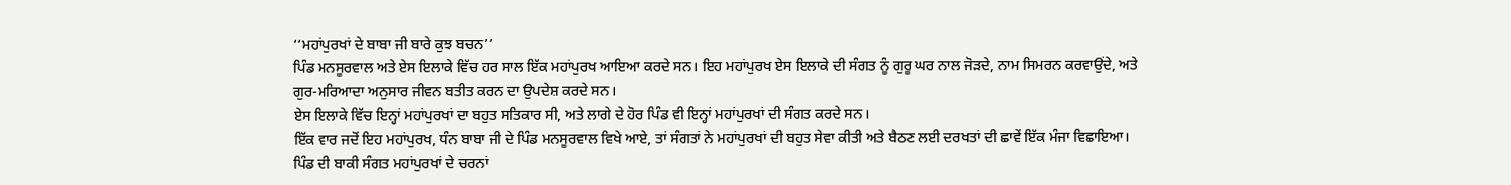‘‘ਮਹਾਂਪੁਰਖਾਂ ਦੇ ਬਾਬਾ ਜੀ ਬਾਰੇ ਕੁਝ ਬਚਨ’’
ਪਿੰਡ ਮਨਸੂਰਵਾਲ ਅਤੇ ਏਸ ਇਲਾਕੇ ਵਿੱਚ ਹਰ ਸਾਲ ਇੱਕ ਮਹਾਂਪੁਰਖ ਆਇਆ ਕਰਦੇ ਸਨ। ਇਹ ਮਹਾਂਪੁਰਖ ਏਸ ਇਲਾਕੇ ਦੀ ਸੰਗਤ ਨੂੰ ਗੁਰੂ ਘਰ ਨਾਲ ਜੋੜਦੇ, ਨਾਮ ਸਿਮਰਨ ਕਰਵਾਉਂਦੇ, ਅਤੇ ਗੁਰ-ਮਰਿਆਦਾ ਅਨੁਸਾਰ ਜੀਵਨ ਬਤੀਤ ਕਰਨ ਦਾ ਉਪਦੇਸ਼ ਕਰਦੇ ਸਨ।
ਏਸ ਇਲਾਕੇ ਵਿੱਚ ਇਨ੍ਹਾਂ ਮਹਾਂਪੁਰਖਾਂ ਦਾ ਬਹੁਤ ਸਤਿਕਾਰ ਸੀ, ਅਤੇ ਲਾਗੇ ਦੇ ਹੋਰ ਪਿੰਡ ਵੀ ਇਨ੍ਹਾਂ ਮਹਾਂਪੁਰਖਾਂ ਦੀ ਸੰਗਤ ਕਰਦੇ ਸਨ।
ਇੱਕ ਵਾਰ ਜਦੋਂ ਇਹ ਮਹਾਂਪੁਰਖ, ਧੰਨ ਬਾਬਾ ਜੀ ਦੇ ਪਿੰਡ ਮਨਸੂਰਵਾਲ ਵਿਖੇ ਆਏ, ਤਾਂ ਸੰਗਤਾਂ ਨੇ ਮਹਾਂਪੁਰਖਾਂ ਦੀ ਬਹੁਤ ਸੇਵਾ ਕੀਤੀ ਅਤੇ ਬੈਠਣ ਲਈ ਦਰਖਤਾਂ ਦੀ ਛਾਵੇਂ ਇੱਕ ਮੰਜਾ ਵਿਛਾਇਆ। ਪਿੰਡ ਦੀ ਬਾਕੀ ਸੰਗਤ ਮਹਾਂਪੁਰਖਾਂ ਦੇ ਚਰਨਾਂ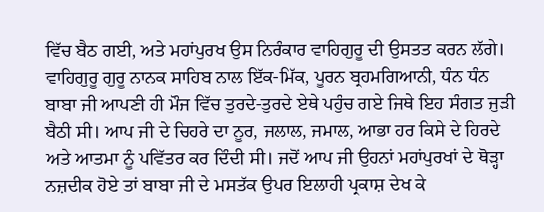ਵਿੱਚ ਬੈਠ ਗਈ, ਅਤੇ ਮਹਾਂਪੁਰਖ ਉਸ ਨਿਰੰਕਾਰ ਵਾਹਿਗੁਰੂ ਦੀ ਉਸਤਤ ਕਰਨ ਲੱਗੇ।
ਵਾਹਿਗੁਰੂ ਗੁਰੂ ਨਾਨਕ ਸਾਹਿਬ ਨਾਲ ਇੱਕ-ਮਿੱਕ, ਪੂਰਨ ਬ੍ਰਹਮਗਿਆਨੀ, ਧੰਨ ਧੰਨ ਬਾਬਾ ਜੀ ਆਪਣੀ ਹੀ ਮੌਜ ਵਿੱਚ ਤੁਰਦੇ-ਤੁਰਦੇ ਏਥੇ ਪਹੁੰਚ ਗਏ ਜਿਥੇ ਇਹ ਸੰਗਤ ਜੁੜੀ ਬੈਠੀ ਸੀ। ਆਪ ਜੀ ਦੇ ਚਿਹਰੇ ਦਾ ਨੂਰ, ਜਲਾਲ, ਜਮਾਲ, ਆਭਾ ਹਰ ਕਿਸੇ ਦੇ ਹਿਰਦੇ ਅਤੇ ਆਤਮਾ ਨੂੰ ਪਵਿੱਤਰ ਕਰ ਦਿੰਦੀ ਸੀ। ਜਦੋਂ ਆਪ ਜੀ ਉਹਨਾਂ ਮਹਾਂਪੁਰਖਾਂ ਦੇ ਥੋੜ੍ਹਾ ਨਜ਼ਦੀਕ ਹੋਏ ਤਾਂ ਬਾਬਾ ਜੀ ਦੇ ਮਸਤੱਕ ਉਪਰ ਇਲਾਹੀ ਪ੍ਰਕਾਸ਼ ਦੇਖ ਕੇ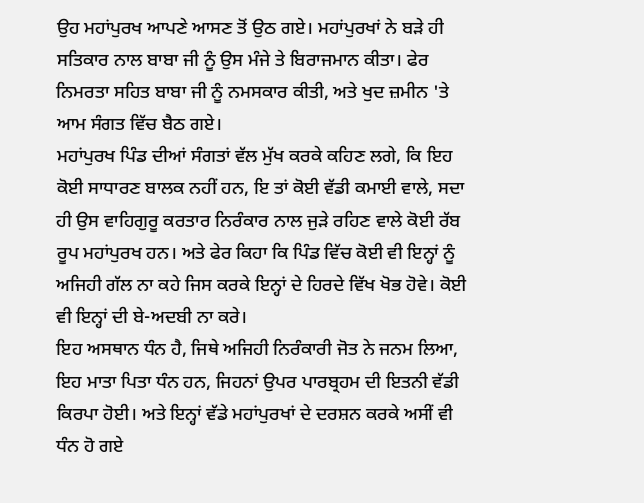ਉਹ ਮਹਾਂਪੁਰਖ ਆਪਣੇ ਆਸਣ ਤੋਂ ਉਠ ਗਏ। ਮਹਾਂਪੁਰਖਾਂ ਨੇ ਬੜੇ ਹੀ ਸਤਿਕਾਰ ਨਾਲ ਬਾਬਾ ਜੀ ਨੂੰ ਉਸ ਮੰਜੇ ਤੇ ਬਿਰਾਜਮਾਨ ਕੀਤਾ। ਫੇਰ ਨਿਮਰਤਾ ਸਹਿਤ ਬਾਬਾ ਜੀ ਨੂੰ ਨਮਸਕਾਰ ਕੀਤੀ, ਅਤੇ ਖੁਦ ਜ਼ਮੀਨ 'ਤੇ ਆਮ ਸੰਗਤ ਵਿੱਚ ਬੈਠ ਗਏ।
ਮਹਾਂਪੁਰਖ ਪਿੰਡ ਦੀਆਂ ਸੰਗਤਾਂ ਵੱਲ ਮੁੱਖ ਕਰਕੇ ਕਹਿਣ ਲਗੇ, ਕਿ ਇਹ ਕੋਈ ਸਾਧਾਰਣ ਬਾਲਕ ਨਹੀਂ ਹਨ, ਇ ਤਾਂ ਕੋਈ ਵੱਡੀ ਕਮਾਈ ਵਾਲੇ, ਸਦਾ ਹੀ ਉਸ ਵਾਹਿਗੁਰੂ ਕਰਤਾਰ ਨਿਰੰਕਾਰ ਨਾਲ ਜੁੜੇ ਰਹਿਣ ਵਾਲੇ ਕੋਈ ਰੱਬ ਰੂਪ ਮਹਾਂਪੁਰਖ ਹਨ। ਅਤੇ ਫੇਰ ਕਿਹਾ ਕਿ ਪਿੰਡ ਵਿੱਚ ਕੋਈ ਵੀ ਇਨ੍ਹਾਂ ਨੂੰ ਅਜਿਹੀ ਗੱਲ ਨਾ ਕਹੇ ਜਿਸ ਕਰਕੇ ਇਨ੍ਹਾਂ ਦੇ ਹਿਰਦੇ ਵਿੱਖ ਖੋਭ ਹੋਵੇ। ਕੋਈ ਵੀ ਇਨ੍ਹਾਂ ਦੀ ਬੇ-ਅਦਬੀ ਨਾ ਕਰੇ।
ਇਹ ਅਸਥਾਨ ਧੰਨ ਹੈ, ਜਿਥੇ ਅਜਿਹੀ ਨਿਰੰਕਾਰੀ ਜੋਤ ਨੇ ਜਨਮ ਲਿਆ, ਇਹ ਮਾਤਾ ਪਿਤਾ ਧੰਨ ਹਨ, ਜਿਹਨਾਂ ਉਪਰ ਪਾਰਬ੍ਰਹਮ ਦੀ ਇਤਨੀ ਵੱਡੀ ਕਿਰਪਾ ਹੋਈ। ਅਤੇ ਇਨ੍ਹਾਂ ਵੱਡੇ ਮਹਾਂਪੁਰਖਾਂ ਦੇ ਦਰਸ਼ਨ ਕਰਕੇ ਅਸੀਂ ਵੀ ਧੰਨ ਹੋ ਗਏ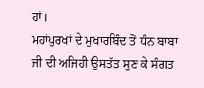ਹਾਂ।
ਮਹਾਂਪੁਰਖਾਂ ਦੇ ਮੁਖਾਰਬਿੰਦ ਤੋਂ ਧੰਨ ਬਾਬਾ ਜੀ ਦੀ ਅਜਿਹੀ ਉਸਤੱਤ ਸੁਣ ਕੇ ਸੰਗਤ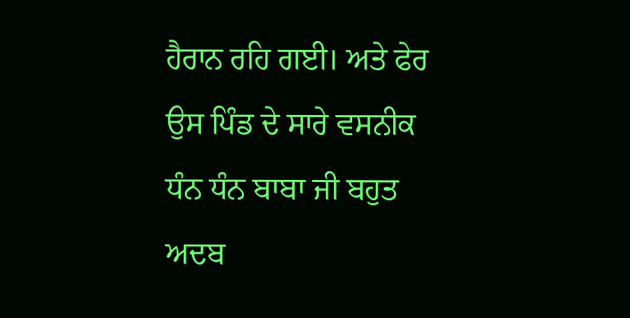ਹੈਰਾਨ ਰਹਿ ਗਈ। ਅਤੇ ਫੇਰ ਉਸ ਪਿੰਡ ਦੇ ਸਾਰੇ ਵਸਨੀਕ ਧੰਨ ਧੰਨ ਬਾਬਾ ਜੀ ਬਹੁਤ ਅਦਬ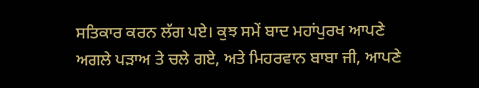ਸਤਿਕਾਰ ਕਰਨ ਲੱਗ ਪਏ। ਕੁਝ ਸਮੇਂ ਬਾਦ ਮਹਾਂਪੁਰਖ ਆਪਣੇ ਅਗਲੇ ਪੜਾਅ ਤੇ ਚਲੇ ਗਏ, ਅਤੇ ਮਿਹਰਵਾਨ ਬਾਬਾ ਜੀ, ਆਪਣੇ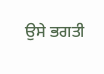ਉਸੇ ਭਗਤੀ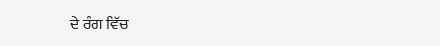ਦੇ ਰੰਗ ਵਿੱਚ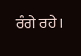ਰੰਗੇ ਰਹੇ।